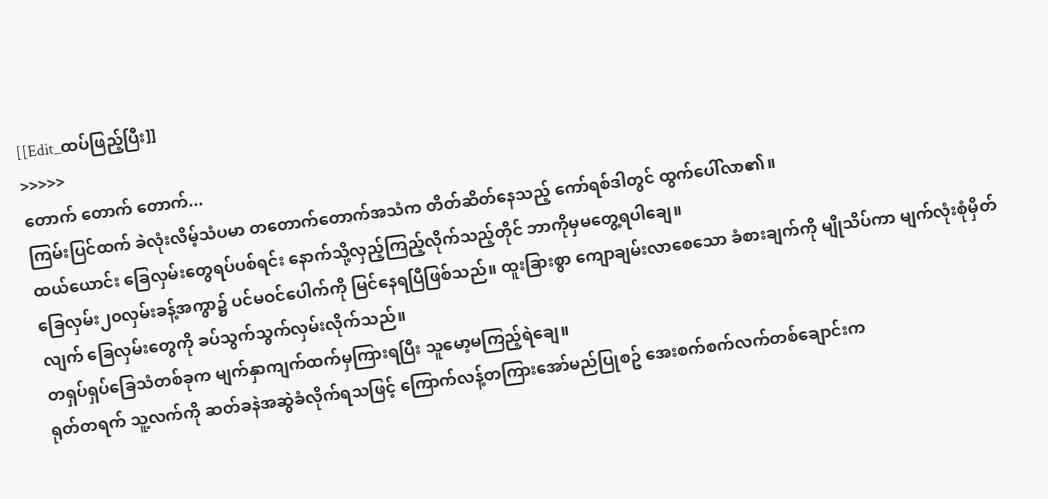[[Edit_ထပ်ဖြည့်ပြီး]]
>>>>>
တောက် တောက် တောက်...
ကြမ်းပြင်ထက် ခဲလုံးလိမ့်သံပမာ တတောက်တောက်အသံက တိတ်ဆိတ်နေသည့် ကော်ရစ်ဒါတွင် ထွက်ပေါ်လာ၏။
ထယ်ယောင်း ခြေလှမ်းတွေရပ်ပစ်ရင်း နောက်သို့လှည့်ကြည့်လိုက်သည့်တိုင် ဘာကိုမှမတွေ့ရပါချေ။
ခြေလှမ်း၂၀လှမ်းခန့်အကွာ၌ ပင်မဝင်ပေါက်ကို မြင်နေရပြီဖြစ်သည်။ ထူးခြားစွာ ကျောချမ်းလာစေသော ခံစားချက်ကို မျိုသိပ်ကာ မျက်လုံးစုံမှိတ်လျက် ခြေလှမ်းတွေကို ခပ်သွက်သွက်လှမ်းလိုက်သည်။
တရှပ်ရှပ်ခြေသံတစ်ခုက မျက်နှာကျက်ထက်မှကြားရပြီး သူမော့မကြည့်ရဲချေ။
ရုတ်တရက် သူ့လက်ကို ဆတ်ခနဲအဆွဲခံလိုက်ရသဖြင့် ကြောက်လန့်တကြားအော်မည်ပြုစဥ် အေးစက်စက်လက်တစ်ချောင်းက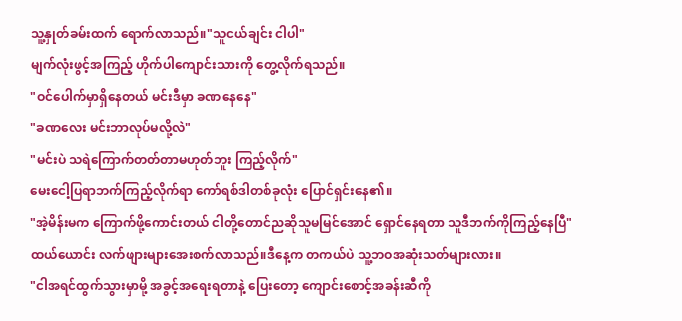သူ့နှုတ်ခမ်းထက် ရောက်လာသည်။"သူငယ်ချင်း ငါပါ"
မျက်လုံးဖွင့်အကြည့် ဟိုက်ပါကျောင်းသားကို တွေ့လိုက်ရသည်။
"ဝင်ပေါက်မှာရှိနေတယ် မင်းဒီမှာ ခဏနေနေ"
"ခဏလေး မင်းဘာလုပ်မလို့လဲ"
"မင်းပဲ သရဲကြောက်တတ်တာမဟုတ်ဘူး ကြည့်လိုက်"
မေးငေါ့ပြရာဘက်ကြည့်လိုက်ရာ ကော်ရစ်ဒါတစ်ခုလုံး ပြောင်ရှင်းနေ၏။
"အဲ့မိန်းမက ကြောက်ဖို့ကောင်းတယ် ငါတို့တောင်ညဆိုသူမမြင်အောင် ရှောင်နေရတာ သူဒီဘက်ကိုကြည့်နေပြီ"
ထယ်ယောင်း လက်ဖျားများအေးစက်လာသည်။ဒီနေ့က တကယ်ပဲ သူ့ဘဝအဆုံးသတ်များလား။
"ငါအရင်ထွက်သွားမှာမို့ အခွင့်အရေးရတာနဲ့ ပြေးတော့ ကျောင်းစောင့်အခန်းဆီကို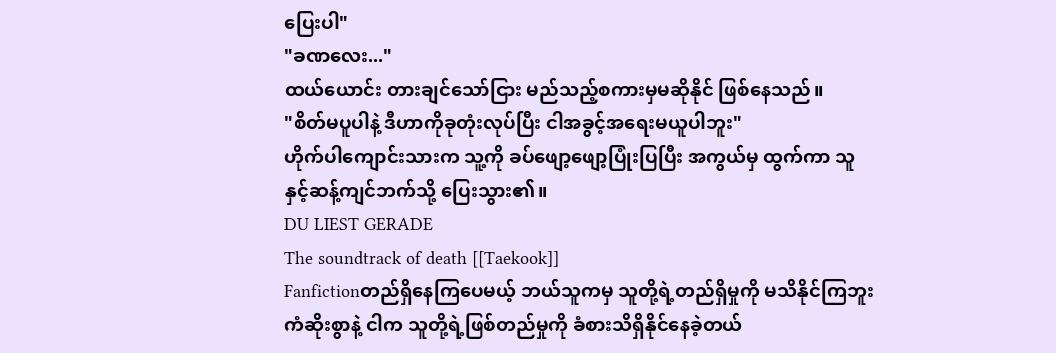ပြေးပါ"
"ခဏလေး..."
ထယ်ယောင်း တားချင်သော်ငြား မည်သည့်စကားမှမဆိုနိုင် ဖြစ်နေသည်။
"စိတ်မပူပါနဲ့ ဒီဟာကိုခုတုံးလုပ်ပြီး ငါအခွင့်အရေးမယူပါဘူး"
ဟိုက်ပါကျောင်းသားက သူ့ကို ခပ်ဖျော့ဖျော့ပြုံးပြပြီး အကွယ်မှ ထွက်ကာ သူနှင့်ဆန့်ကျင်ဘက်သို့ ပြေးသွား၏။
DU LIEST GERADE
The soundtrack of death [[Taekook]]
Fanfictionတည်ရှိနေကြပေမယ့် ဘယ်သူကမှ သူတို့ရဲ့တည်ရှိမှုကို မသိနိုင်ကြဘူး ကံဆိုးစွာနဲ့ ငါက သူတို့ရဲ့ဖြစ်တည်မှုကို ခံစားသိရှိနိုင်နေခဲ့တယ်